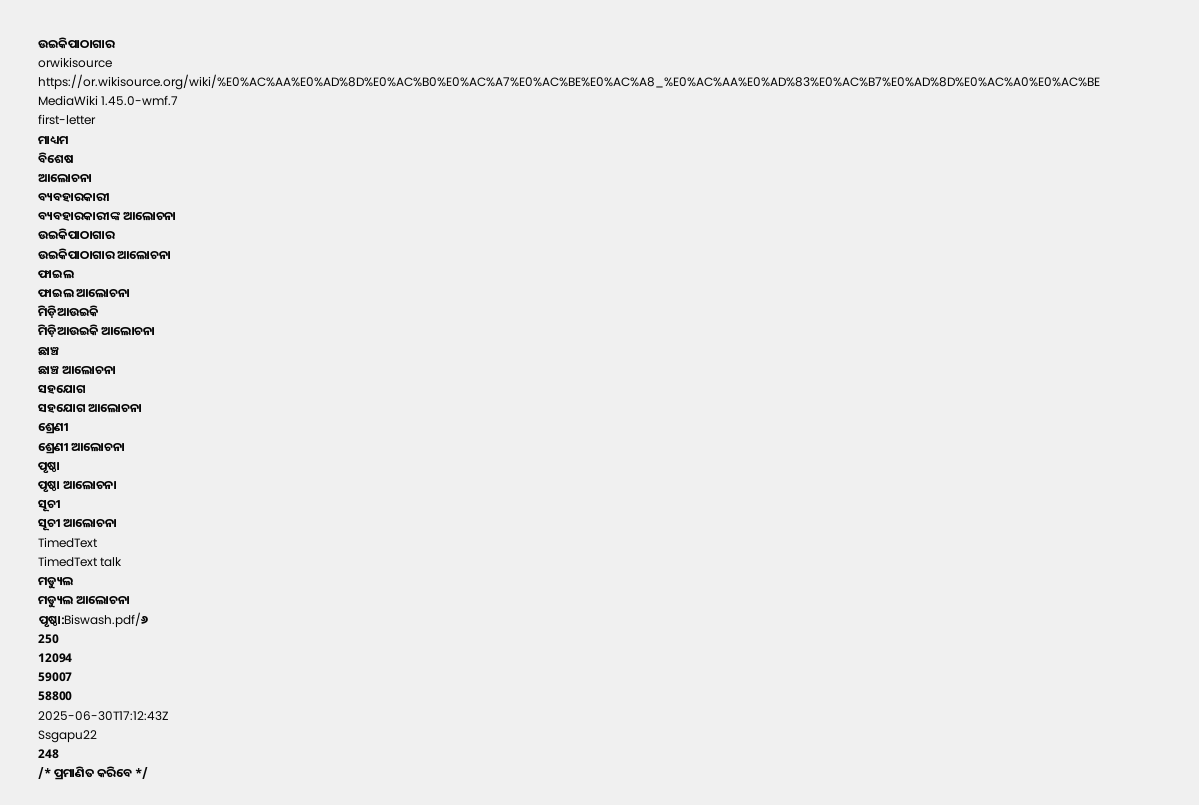ଉଇକିପାଠାଗାର
orwikisource
https://or.wikisource.org/wiki/%E0%AC%AA%E0%AD%8D%E0%AC%B0%E0%AC%A7%E0%AC%BE%E0%AC%A8_%E0%AC%AA%E0%AD%83%E0%AC%B7%E0%AD%8D%E0%AC%A0%E0%AC%BE
MediaWiki 1.45.0-wmf.7
first-letter
ମାଧ୍ୟମ
ବିଶେଷ
ଆଲୋଚନା
ବ୍ୟବହାରକାରୀ
ବ୍ୟବହାରକାରୀଙ୍କ ଆଲୋଚନା
ଉଇକିପାଠାଗାର
ଉଇକିପାଠାଗାର ଆଲୋଚନା
ଫାଇଲ
ଫାଇଲ ଆଲୋଚନା
ମିଡ଼ିଆଉଇକି
ମିଡ଼ିଆଉଇକି ଆଲୋଚନା
ଛାଞ୍ଚ
ଛାଞ୍ଚ ଆଲୋଚନା
ସହଯୋଗ
ସହଯୋଗ ଆଲୋଚନା
ଶ୍ରେଣୀ
ଶ୍ରେଣୀ ଆଲୋଚନା
ପୃଷ୍ଠା
ପୃଷ୍ଠା ଆଲୋଚନା
ସୂଚୀ
ସୂଚୀ ଆଲୋଚନା
TimedText
TimedText talk
ମଡ୍ୟୁଲ
ମଡ୍ୟୁଲ ଆଲୋଚନା
ପୃଷ୍ଠା:Biswash.pdf/୬
250
12094
59007
58800
2025-06-30T17:12:43Z
Ssgapu22
248
/* ପ୍ରମାଣିତ କରିବେ */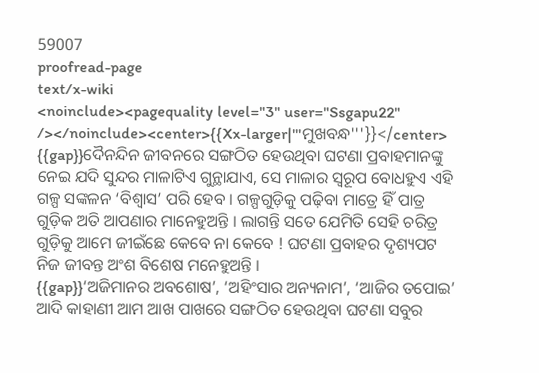59007
proofread-page
text/x-wiki
<noinclude><pagequality level="3" user="Ssgapu22" /></noinclude><center>{{Xx-larger|'''ମୁଖବନ୍ଧ'''}}</center>
{{gap}}ଦୈନନ୍ଦିନ ଜୀବନରେ ସଙ୍ଗଠିତ ହେଉଥିବା ଘଟଣା ପ୍ରବାହମାନଙ୍କୁ ନେଇ ଯଦି ସୁନ୍ଦର ମାଳାଟିଏ ଗୁନ୍ଥାଯାଏ, ସେ ମାଳାର ସ୍ୱରୂପ ବୋଧହୁଏ ଏହି ଗଳ୍ପ ସଙ୍କଳନ ‘ବିଶ୍ୱାସ’ ପରି ହେବ । ଗଳ୍ପଗୁଡ଼ିକୁ ପଢ଼ିବା ମାତ୍ରେ ହିଁ ପାତ୍ର ଗୁଡ଼ିକ ଅତି ଆପଣାର ମାନେହୁଅନ୍ତି । ଲାଗନ୍ତି ସତେ ଯେମିତି ସେହି ଚରିତ୍ର ଗୁଡ଼ିକୁ ଆମେ ଜୀଇଁଛେ କେବେ ନା କେବେ ! ଘଟଣା ପ୍ରବାହର ଦୃଶ୍ୟପଟ ନିଜ ଜୀବନ୍ତ ଅଂଶ ବିଶେଷ ମନେହୁଅନ୍ତି ।
{{gap}}‘ଅଜିମାନର ଅବଶୋଷ’, ‘ଅହିଂସାର ଅନ୍ୟନାମ’, ‘ଆଜିର ତପୋଇ’ ଆଦି କାହାଣୀ ଆମ ଆଖ ପାଖରେ ସଙ୍ଗଠିତ ହେଉଥିବା ଘଟଣା ସବୁର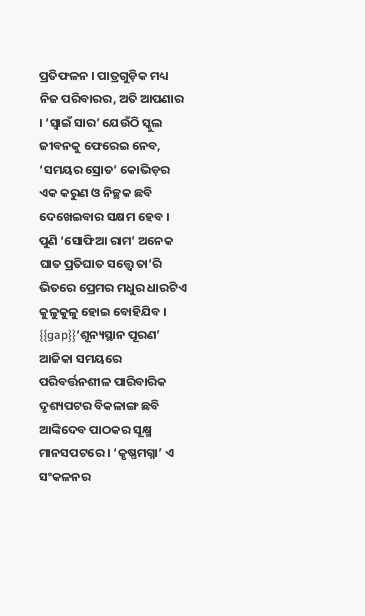ପ୍ରତିଫଳନ । ପାତ୍ରଗୁଡ଼ିକ ମଧ୍ୟ ନିଜ ପରିବାରର, ଅତି ଆପଣାର । ‘ସ୍ୱାଇଁ ସାର’ ଯେଉଁଠି ସ୍କୁଲ ଜୀବନକୁ ଫେରେଇ ନେବ, ‘ସମୟର ସ୍ରୋତ’ କୋଭିଡ଼ର ଏକ କରୁଣ ଓ ନିଚ୍ଛକ ଛବି ଦେଖେଇବାର ସକ୍ଷମ ହେବ । ପୁଣି ‘ସୋଫିଆ ରାମ’ ଅନେକ ଘାତ ପ୍ରତିଘାତ ସତ୍ତ୍ୱେ ତା’ରି ଭିତରେ ପ୍ରେମର ମଧୁର ଧାରଟିଏ କୁଳୁକୁଳୁ ହୋଇ ବୋହିଯିବ ।
{{gap}}‘ଶୂନ୍ୟସ୍ଥାନ ପୂରଣ’ ଆଜିକା ସମୟରେ ପରିବର୍ତ୍ତନଶୀଳ ପାରିବାରିକ ଦୃଶ୍ୟପଟର ବିକଳାଙ୍ଗ ଛବି ଆଙ୍କିଦେବ ପାଠକର ସୂକ୍ଷ୍ମ ମାନସପଟରେ । ‘କୃଷ୍ଣମଗ୍ନା’ ଏ ସଂକଳନର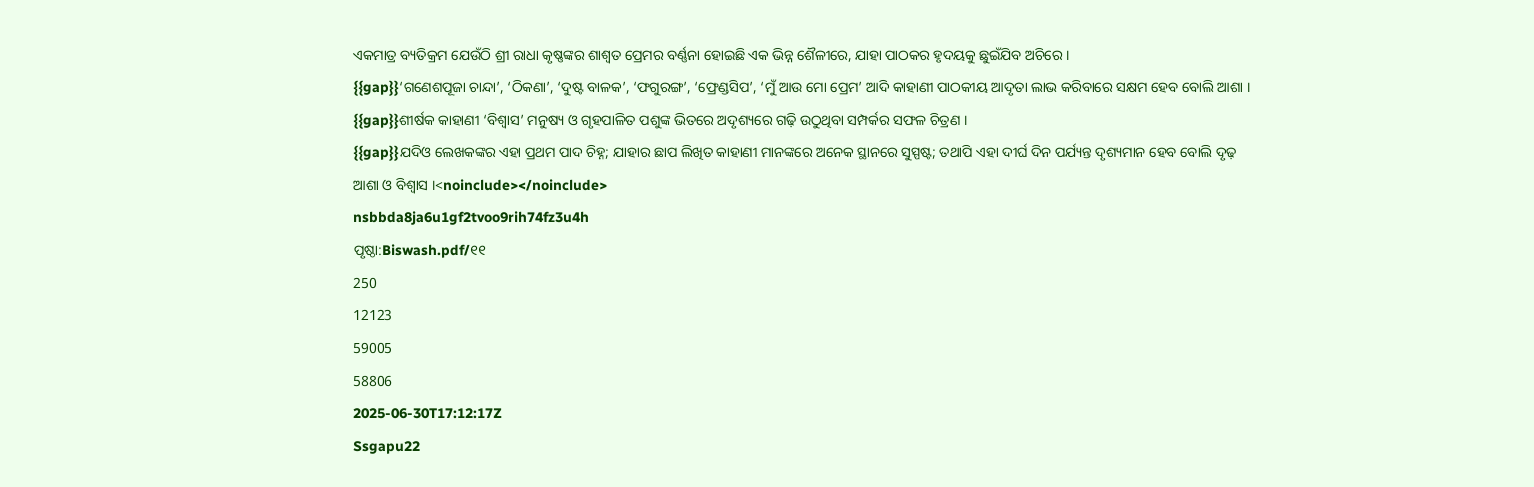ଏକମାତ୍ର ବ୍ୟତିକ୍ରମ ଯେଉଁଠି ଶ୍ରୀ ରାଧା କୃଷ୍ଣଙ୍କର ଶାଶ୍ୱତ ପ୍ରେମର ବର୍ଣ୍ଣନା ହୋଇଛି ଏକ ଭିନ୍ନ ଶୈଳୀରେ, ଯାହା ପାଠକର ହୃଦୟକୁ ଛୁଇଁଯିବ ଅଚିରେ ।
{{gap}}‘ଗଣେଶପୂଜା ଚାନ୍ଦା’, ‘ଠିକଣା’, ‘ଦୁଷ୍ଟ ବାଳକ’, ‘ଫଗୁରଙ୍ଗ’, ‘ଫ୍ରେଣ୍ଡସିପ’, ‘ମୁଁ ଆଉ ମୋ ପ୍ରେମ’ ଆଦି କାହାଣୀ ପାଠକୀୟ ଆଦୃତା ଲାଭ କରିବାରେ ସକ୍ଷମ ହେବ ବୋଲି ଆଶା ।
{{gap}}ଶୀର୍ଷକ କାହାଣୀ ‘ବିଶ୍ୱାସ’ ମନୁଷ୍ୟ ଓ ଗୃହପାଳିତ ପଶୁଙ୍କ ଭିତରେ ଅଦୃଶ୍ୟରେ ଗଢ଼ି ଉଠୁଥିବା ସମ୍ପର୍କର ସଫଳ ଚିତ୍ରଣ ।
{{gap}}ଯଦିଓ ଲେଖକଙ୍କର ଏହା ପ୍ରଥମ ପାଦ ଚିହ୍ନ; ଯାହାର ଛାପ ଲିଖିତ କାହାଣୀ ମାନଙ୍କରେ ଅନେକ ସ୍ଥାନରେ ସୁସ୍ପଷ୍ଟ; ତଥାପି ଏହା ଦୀର୍ଘ ଦିନ ପର୍ଯ୍ୟନ୍ତ ଦୃଶ୍ୟମାନ ହେବ ବୋଲି ଦୃଢ଼ ଆଶା ଓ ବିଶ୍ୱାସ ।<noinclude></noinclude>
nsbbda8ja6u1gf2tvoo9rih74fz3u4h
ପୃଷ୍ଠା:Biswash.pdf/୧୧
250
12123
59005
58806
2025-06-30T17:12:17Z
Ssgapu22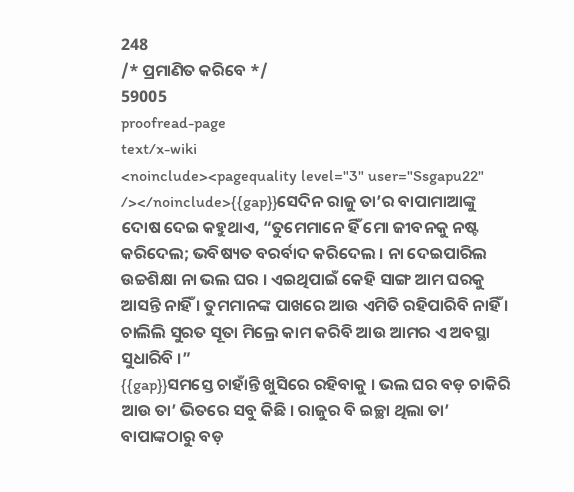248
/* ପ୍ରମାଣିତ କରିବେ */
59005
proofread-page
text/x-wiki
<noinclude><pagequality level="3" user="Ssgapu22" /></noinclude>{{gap}}ସେଦିନ ରାଜୁ ତା’ର ବାପାମାଆଙ୍କୁ ଦୋଷ ଦେଇ କହୁଥାଏ, “ତୁମେମାନେ ହିଁ ମୋ ଜୀବନକୁ ନଷ୍ଟ କରିଦେଲ; ଭବିଷ୍ୟତ ବରର୍ବାଦ କରିଦେଲ । ନା ଦେଇପାରିଲ ଉଚ୍ଚଶିକ୍ଷା ନା ଭଲ ଘର । ଏଇଥିପାଇଁ କେହି ସାଙ୍ଗ ଆମ ଘରକୁ ଆସନ୍ତି ନାହିଁ । ତୁମମାନଙ୍କ ପାଖରେ ଆଉ ଏମିତି ରହିପାରିବି ନାହିଁ । ଚାଲିଲି ସୁରତ ସୂତା ମିଲ୍ରେ କାମ କରିବି ଆଉ ଆମର ଏ ଅବସ୍ଥା ସୁଧାରିବି ।”
{{gap}}ସମସ୍ତେ ଚାହାଁନ୍ତି ଖୁସିରେ ରହିବାକୁ । ଭଲ ଘର ବଡ଼ ଚାକିରି ଆଉ ତା’ ଭିତରେ ସବୁ କିଛି । ରାଜୁର ବି ଇଚ୍ଛା ଥିଲା ତା’ ବାପାଙ୍କଠାରୁ ବଡ଼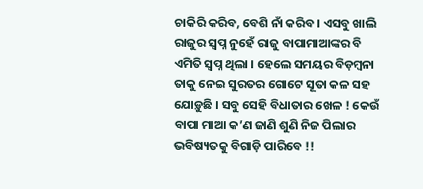ଚାକିରି କରିବ, ବେଶି ନାଁ କରିବ । ଏସବୁ ଖାଲି ରାଜୁର ସ୍ୱପ୍ନ ନୁହେଁ ରାଜୁ ବାପାମାଆଙ୍କର ବି ଏମିତି ସ୍ୱପ୍ନ ଥିଲା । ହେଲେ ସମୟର ବିଡ଼ମ୍ୱନା ତାକୁ ନେଇ ସୁରତର ଗୋଟେ ସୂତା କଳ ସହ ଯୋଡ଼ୁଛି । ସବୁ ସେହି ବିଧାତାର ଖେଳ ! କେଉଁ ବାପା ମାଆ କ’ଣ ଜାଣି ଶୁଣି ନିଜ ପିଲାର ଭବିଷ୍ୟତକୁ ବିଗାଡ଼ି ପାରିବେ !!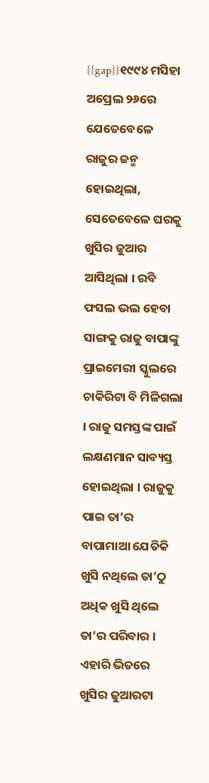{{gap}}୧୯୯୪ ମସିହା ଅପ୍ରେଲ ୨୬ରେ ଯେତେବେଳେ ରାଜୁର ଜନ୍ମ ହୋଇଥିଲା, ସେତେବେଳେ ଘରକୁ ଖୁସିର ଜୁଆର ଆସିଥିଲା । ରବି ଫସଲ ଭଲ ହେବା ସାଙ୍ଗକୁ ରାଜୁ ବାପାଙ୍କୁ ପ୍ରାଇମେରୀ ସ୍କୁଲରେ ଚାକିରିଟା ବି ମିଳିଗଲା । ରାଜୁ ସମସ୍ତଙ୍କ ପାଇଁ ଲକ୍ଷଣମାନ ସାବ୍ୟସ୍ତ ହୋଇଥିଲା । ରାଜୁକୁ ପାଇ ତା’ର ବାପାମାଆ ଯେତିକି ଖୁସି ନଥିଲେ ତା’ଠୁ ଅଧିକ ଖୁସି ଥିଲେ ତା’ର ପରିବାର । ଏହାରି ଭିତରେ ଖୁସିର ଜୁଆରଟା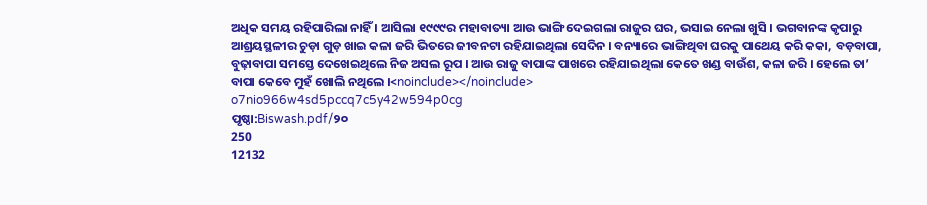ଅଧିକ ସମୟ ରହିପାରିଲା ନାହିଁ । ଆସିଲା ୧୯୯୯ର ମହାବାତ୍ୟା ଆଉ ଭାଙ୍ଗି ଦେଇଗଲା ରାଜୁର ଘର, ଭସାଇ ନେଲା ଖୁସି । ଭଗବାନଙ୍କ କୃପାରୁ ଆଶ୍ରୟସ୍ଥଳୀର ଚୁଡ଼ା ଗୁଡ଼ ଖାଇ କଳା ଜରି ଭିତରେ ଜୀବନଟା ରହିଯାଇଥିଲା ସେଦିନ । ବନ୍ୟାରେ ଭାଙ୍ଗିଥିବା ଘରକୁ ପାଥେୟ କରି କକା, ବଡ଼ବାପା, ବୁଢ଼ାବାପା ସମସ୍ତେ ଦେଖେଇଥିଲେ ନିଜ ଅସଲ ରୂପ । ଆଉ ରାଜୁ ବାପାଙ୍କ ପାଖରେ ରହିଯାଇଥିଲା କେତେ ଖଣ୍ଡ ବାଉଁଶ, କଳା ଜରି । ହେଲେ ତା’ ବାପା କେବେ ମୁହଁ ଖୋଲି ନଥିଲେ ।<noinclude></noinclude>
o7nio966w4sd5pccq7c5y42w594p0cg
ପୃଷ୍ଠା:Biswash.pdf/୨୦
250
12132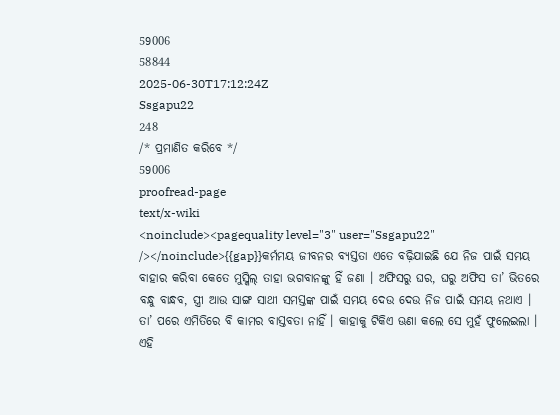59006
58844
2025-06-30T17:12:24Z
Ssgapu22
248
/* ପ୍ରମାଣିତ କରିବେ */
59006
proofread-page
text/x-wiki
<noinclude><pagequality level="3" user="Ssgapu22" /></noinclude>{{gap}}କର୍ମମୟ ଜୀବନର ବ୍ୟସ୍ତତା ଏତେ ବଢ଼ିଯାଇଛି ଯେ ନିଜ ପାଇଁ ସମୟ ବାହାର କରିବା କେତେ ମୁସ୍କିଲ୍ ତାହା ଭଗବାନଙ୍କୁ ହିଁ ଜଣା । ଅଫିସରୁ ଘର, ଘରୁ ଅଫିସ ତା’ ଭିତରେ ବନ୍ଧୁ ବାନ୍ଧବ, ସ୍ତ୍ରୀ ଆଉ ସାଙ୍ଗ ସାଥୀ ସମସ୍ତଙ୍କ ପାଇଁ ସମୟ ଦେଉ ଦେଉ ନିଜ ପାଇଁ ସମୟ ନଥାଏ । ତା’ ପରେ ଏମିତିରେ ବି କାମର ବାସ୍ତବତା ନାହିଁ । କାହାକୁ ଟିକିଏ ଊଣା କଲେ ସେ ମୁହଁ ଫୁଲେଇଲା । ଏହି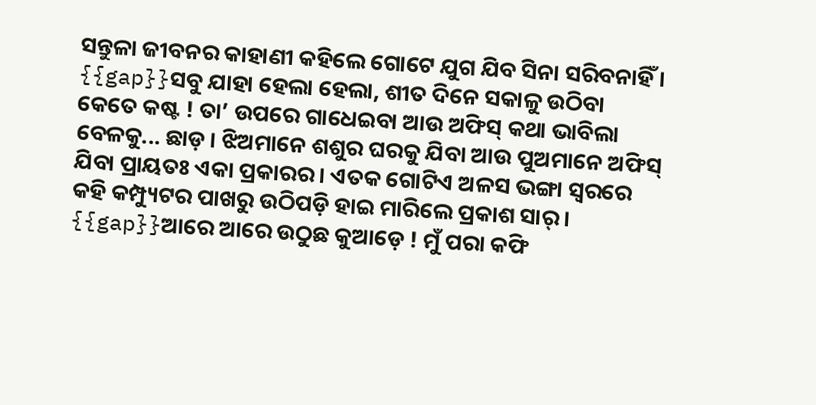ସନ୍ତୁଳା ଜୀବନର କାହାଣୀ କହିଲେ ଗୋଟେ ଯୁଗ ଯିବ ସିନା ସରିବନାହିଁ ।
{{gap}}ସବୁ ଯାହା ହେଲା ହେଲା, ଶୀତ ଦିନେ ସକାଳୁ ଉଠିବା କେତେ କଷ୍ଟ ! ତା’ ଉପରେ ଗାଧେଇବା ଆଉ ଅଫିସ୍ କଥା ଭାବିଲା ବେଳକୁ... ଛାଡ଼ । ଝିଅମାନେ ଶଶୁର ଘରକୁ ଯିବା ଆଉ ପୁଅମାନେ ଅଫିସ୍ ଯିବା ପ୍ରାୟତଃ ଏକା ପ୍ରକାରର । ଏତକ ଗୋଟିଏ ଅଳସ ଭଙ୍ଗା ସ୍ୱରରେ କହି କମ୍ପ୍ୟୁଟର ପାଖରୁ ଉଠିପଡ଼ି ହାଇ ମାରିଲେ ପ୍ରକାଶ ସାର୍ ।
{{gap}}ଆରେ ଆରେ ଉଠୁଛ କୁଆଡ଼େ ! ମୁଁ ପରା କଫି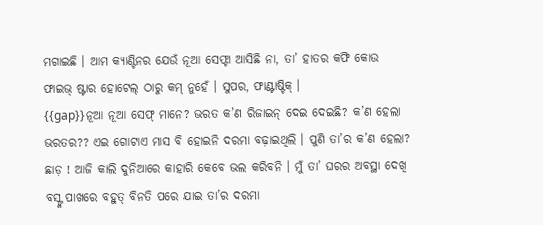ମଗାଇଛି । ଆମ କ୍ୟାଣ୍ଟିନର ଯେଉଁ ନୂଆ ସେଫ୍ଟା ଆସିଛି ନା, ତା’ ହାତର କଫି କୋଉ ଫାଇଭ୍ ଷ୍ଟାର ହୋଟେଲ୍ ଠାରୁ କମ୍ ନୁହେଁ । ସୁପର, ଫାଣ୍ଟାଷ୍ଟିକ୍ ।
{{gap}}ନୂଆ ନୂଆ ସେଫ୍ ମାନେ? ଭରତ କ’ଣ ରିଜାଇନ୍ ଦେଇ ଦେଇଛି? କ’ଣ ହେଲା ଭରତର?? ଏଇ ଗୋଟାଏ ମାସ ବି ହୋଇନି ଦରମା ବଢ଼ାଇଥିଲି । ପୁଣି ତା’ର କ’ଣ ହେଲା? ଛାଡ଼ ! ଆଜି କାଲି ଦୁନିଆରେ କାହାରି କେବେ ଭଲ କରିବନି । ମୁଁ ତା’ ଘରର ଅବସ୍ଥା ଦେଖି ବସ୍ଙ୍କ ପାଖରେ ବହୁତ୍ ବିନତି ପରେ ଯାଇ ତା’ର ଦରମା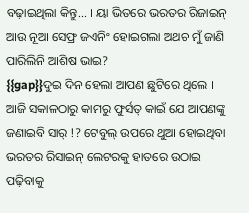ବଢ଼ାଇଥିଲା କିନ୍ତୁ... । ୟା ଭିତରେ ଭରତର ରିଜାଇନ୍ ଆଉ ନୂଆ ସେଫ୍ର ଜଏନିଂ ହୋଇଗଲା ଅଥଚ ମୁଁ ଜାଣି ପାରିଲିନି ଆଶିଷ ଭାଇ?
{{gap}}ଦୁଇ ଦିନ ହେଲା ଆପଣ ଛୁଟିରେ ଥିଲେ । ଆଜି ସକାଳଠାରୁ କାମରୁ ଫୁର୍ସତ୍ କାଇଁ ଯେ ଆପଣଙ୍କୁ ଜଣାଇବି ସାର୍ !? ଟେବୁଲ୍ ଉପରେ ଥୁଆ ହୋଇଥିବା ଭରତର ରିସାଇନ୍ ଲେଟରକୁ ହାତରେ ଉଠାଇ ପଢ଼ିବାକୁ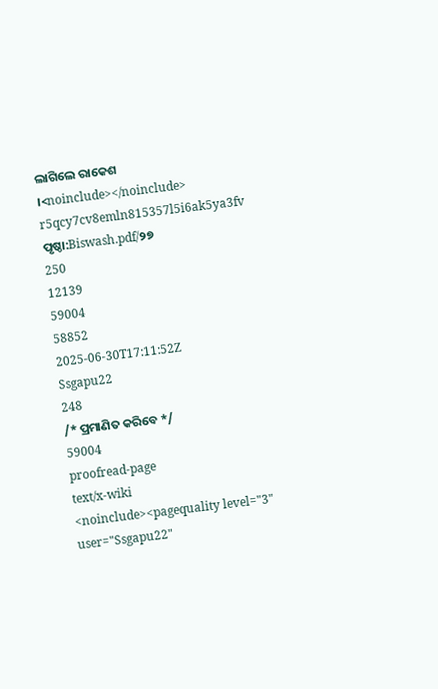ଲାଗିଲେ ରାକେଶ ।<noinclude></noinclude>
r5qcy7cv8emln815357l5i6ak5ya3fv
ପୃଷ୍ଠା:Biswash.pdf/୨୭
250
12139
59004
58852
2025-06-30T17:11:52Z
Ssgapu22
248
/* ପ୍ରମାଣିତ କରିବେ */
59004
proofread-page
text/x-wiki
<noinclude><pagequality level="3" user="Ssgapu22"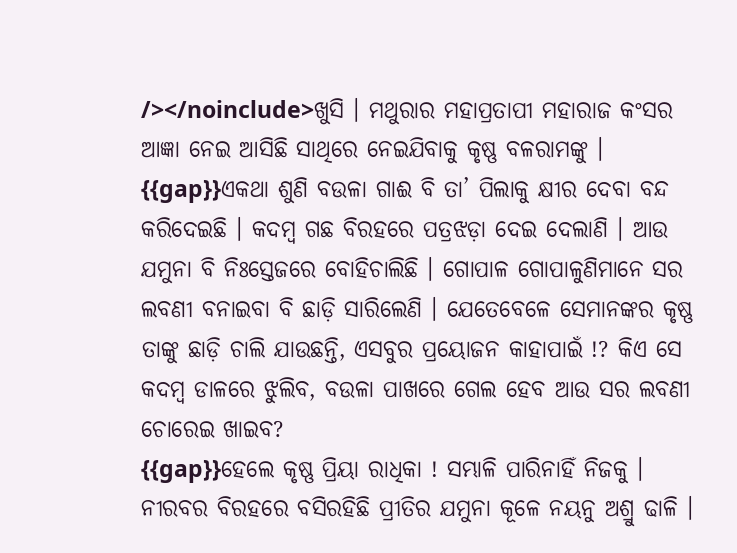/></noinclude>ଖୁସି । ମଥୁରାର ମହାପ୍ରତାପୀ ମହାରାଜ କଂସର ଆଜ୍ଞା ନେଇ ଆସିଛି ସାଥିରେ ନେଇଯିବାକୁ କୃଷ୍ଣ ବଳରାମଙ୍କୁ ।
{{gap}}ଏକଥା ଶୁଣି ବଉଳା ଗାଈ ବି ତା’ ପିଲାକୁ କ୍ଷୀର ଦେବା ବନ୍ଦ କରିଦେଇଛି । କଦମ୍ୱ ଗଛ ବିରହରେ ପତ୍ରଝଡ଼ା ଦେଇ ଦେଲାଣି । ଆଉ ଯମୁନା ବି ନିଃସ୍ତେଜରେ ବୋହିଚାଲିଛି । ଗୋପାଳ ଗୋପାଳୁଣିମାନେ ସର ଲବଣୀ ବନାଇବା ବି ଛାଡ଼ି ସାରିଲେଣି । ଯେତେବେଳେ ସେମାନଙ୍କର କୃଷ୍ଣ ତାଙ୍କୁ ଛାଡ଼ି ଚାଲି ଯାଉଛନ୍ତି, ଏସବୁର ପ୍ରୟୋଜନ କାହାପାଇଁ !? କିଏ ସେ କଦମ୍ୱ ଡାଳରେ ଝୁଲିବ, ବଉଳା ପାଖରେ ଗେଲ ହେବ ଆଉ ସର ଲବଣୀ ଚୋରେଇ ଖାଇବ?
{{gap}}ହେଲେ କୃଷ୍ଣ ପ୍ରିୟା ରାଧିକା ! ସମ୍ଭାଳି ପାରିନାହିଁ ନିଜକୁ । ନୀରବର ବିରହରେ ବସିରହିଛି ପ୍ରୀତିର ଯମୁନା କୂଳେ ନୟନୁ ଅଶ୍ରୁ ଢାଳି ।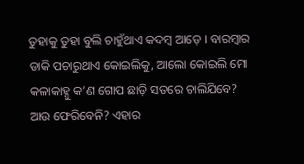ତୁହାକୁ ତୁହା ବୁଲି ଚାହୁଁଥାଏ କଦମ୍ୱ ଆଡ଼େ । ବାରମ୍ୱାର ଡାକି ପଚାରୁଥାଏ କୋଇଲିକୁ, ଆଲୋ କୋଇଲି ମୋ କଳାକାହ୍ନୁ କ’ଣ ଗୋପ ଛାଡ଼ି ସତରେ ଚାଲିଯିବେ? ଆଉ ଫେରିବେନି? ଏହାର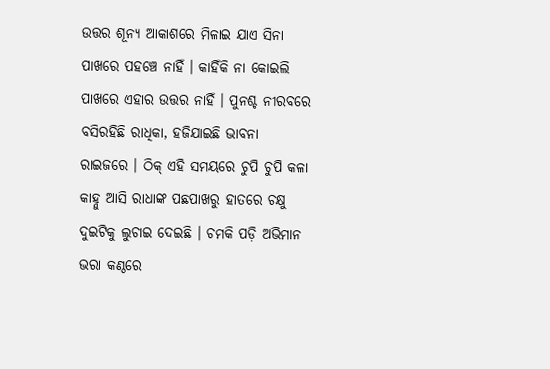ଉତ୍ତର ଶୂନ୍ୟ ଆକାଶରେ ମିଳାଇ ଯାଏ ସିନା ପାଖରେ ପହଞ୍ଚେ ନାହିଁ । କାହିଁକି ନା କୋଇଲି ପାଖରେ ଏହାର ଉତ୍ତର ନାହିଁ । ପୁନଶ୍ଚ ନୀରବରେ ବସିରହିଛି ରାଧିକା, ହଜିଯାଇଛି ଭାବନା ରାଇଜରେ । ଠିକ୍ ଏହି ସମୟରେ ଚୁପି ଚୁପି କଳା କାହ୍ନୁ ଆସି ରାଧାଙ୍କ ପଛପାଖରୁ ହାତରେ ଚକ୍ଷୁ ଦୁଇଟିକୁ ଲୁଚାଇ ଦେଇଛି । ଚମକି ପଡ଼ି ଅଭିମାନ ଭରା କଣ୍ଠରେ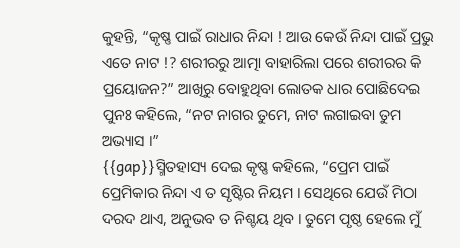କୁହନ୍ତି, “କୃଷ୍ଣ ପାଇଁ ରାଧାର ନିନ୍ଦା ! ଆଉ କେଉଁ ନିନ୍ଦା ପାଇଁ ପ୍ରଭୁ ଏତେ ନାଟ !? ଶରୀରରୁ ଆତ୍ମା ବାହାରିଲା ପରେ ଶରୀରର କି ପ୍ରୟୋଜନ?” ଆଖିରୁ ବୋହୁଥିବା ଲୋତକ ଧାର ପୋଛିଦେଇ ପୁନଃ କହିଲେ, “ନଟ ନାଗର ତୁମେ, ନାଟ ଲଗାଇବା ତୁମ ଅଭ୍ୟାସ ।”
{{gap}}ସ୍ମିତହାସ୍ୟ ଦେଇ କୃଷ୍ଣ କହିଲେ, “ପ୍ରେମ ପାଇଁ ପ୍ରେମିକାର ନିନ୍ଦା ଏ ତ ସୃଷ୍ଟିର ନିୟମ । ସେଥିରେ ଯେଉଁ ମିଠା ଦରଦ ଥାଏ, ଅନୁଭବ ତ ନିଶ୍ଚୟ ଥିବ । ତୁମେ ପୃଷ୍ଠ ହେଲେ ମୁଁ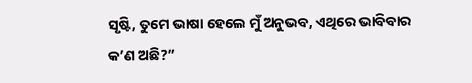ସୃଷ୍ଟି, ତୁମେ ଭାଷା ହେଲେ ମୁଁ ଅନୁଭବ, ଏଥିରେ ଭାବିବାର କ’ଣ ଅଛି?”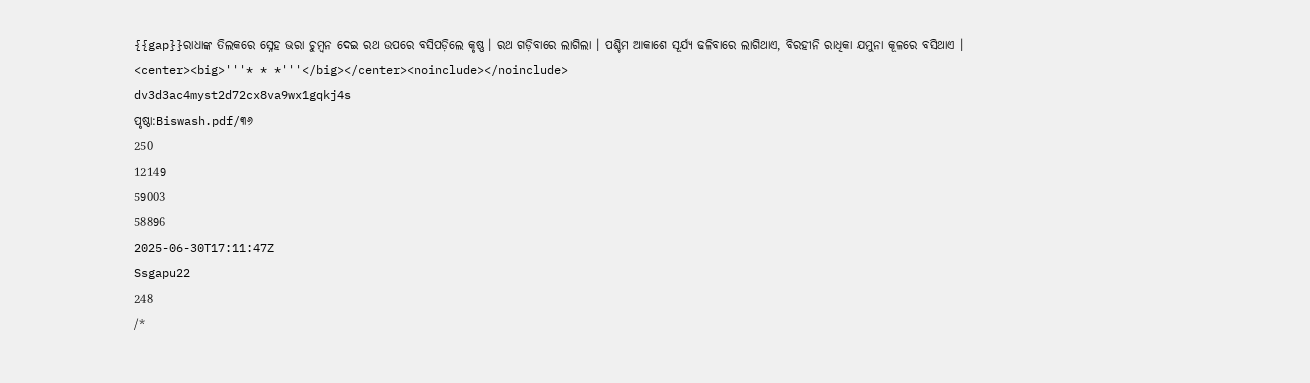{{gap}}ରାଧାଙ୍କ ତିଲକରେ ସ୍ନେହ ଭରା ଚୁମ୍ୱନ ଦେଇ ରଥ ଉପରେ ବସିପଡ଼ିଲେ କୃଷ୍ଣ । ରଥ ଗଡ଼ିବାରେ ଲାଗିଲା । ପଶ୍ଚିମ ଆକାଶେ ସୂର୍ଯ୍ୟ ଢଳିବାରେ ଲାଗିଥାଏ, ବିରହୀନି ରାଧିକା ଯମୁନା କୂଳରେ ବସିଥାଏ ।
<center><big>'''* * *'''</big></center><noinclude></noinclude>
dv3d3ac4myst2d72cx8va9wx1gqkj4s
ପୃଷ୍ଠା:Biswash.pdf/୩୬
250
12149
59003
58896
2025-06-30T17:11:47Z
Ssgapu22
248
/*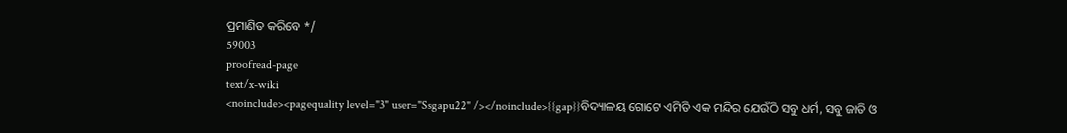ପ୍ରମାଣିତ କରିବେ */
59003
proofread-page
text/x-wiki
<noinclude><pagequality level="3" user="Ssgapu22" /></noinclude>{{gap}}ବିଦ୍ୟାଳୟ ଗୋଟେ ଏମିତି ଏକ ମନ୍ଦିର ଯେଉଁଠି ସବୁ ଧର୍ମ, ସବୁ ଜାତି ଓ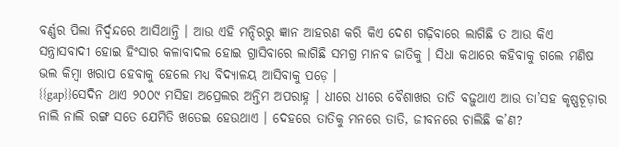ବର୍ଣ୍ଣର ପିଲା ନିର୍ଦ୍ୱନ୍ଦରେ ଆସିଥାନ୍ତି । ଆଉ ଏହି ମନ୍ଦିରରୁ ଜ୍ଞାନ ଆହରଣ କରି କିଏ ଦେଶ ଗଢ଼ିବାରେ ଲାଗିଛି ତ ଆଉ କିଏ ସନ୍ତ୍ରାସବାଦୀ ହୋଇ ହିଂସାର କଳାବାଦଲ ହୋଇ ଗ୍ରାସିବାରେ ଲାଗିଛି ସମଗ୍ର ମାନବ ଜାତିକୁ । ସିଧା କଥାରେ କହିବାକୁ ଗଲେ ମଣିଷ ଭଲ କିମ୍ୱା ଖରାପ ହେବାକୁ ହେଲେ ମଧ୍ୟ ବିଦ୍ୟାଳୟ ଆସିବାକୁ ପଡ଼େ ।
{{gap}}ସେଦିନ ଥାଏ ୨୦୦୯ ମସିହା ଅପ୍ରେଲର ଅନ୍ତିମ ଅପରାହ୍ନ । ଧୀରେ ଧୀରେ ବୈଶାଖର ତାତି ବଢ଼ୁଥାଏ ଆଉ ତା’ସହ କୃଷ୍ଣଚୂଡ଼ାର ନାଲି ନାଲି ରଙ୍ଗ ସତେ ଯେମିତି ଖତେଇ ହେଉଥାଏ । ଦେହରେ ତାତିକୁ ମନରେ ତାତି, ଜୀବନରେ ଚାଲିଛି କ’ଣ?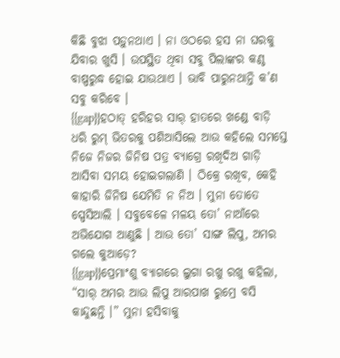କିଛି ବୁଝା ପଡ଼ୁନଥାଏ । ନା ଓଠରେ ହସ ନା ଘରକୁ ଯିବାର ଖୁସି । ଉପସ୍ଥିତ ଥିବା ସବୁ ପିଲାଙ୍କର କଣ୍ଠ ବାଷ୍ପରୁଦ୍ଧ ହୋଇ ଯାଉଥାଏ । ଭାବି ପାରୁନଥାନ୍ତି କ’ଣ ସବୁ କରିବେ ।
{{gap}}ହଠାତ୍ ହରିହର ସାର୍ ହାତରେ ଖଣ୍ଡେ ବାଡ଼ି ଧରି ରୁମ୍ ଭିତରକୁ ପଶିଆସିଲେ ଆଉ କହିଲେ ସମସ୍ତେ ନିଜେ ନିଜର ଜିନିଷ ପତ୍ର ବ୍ୟାଗ୍ରେ ରଖିଦିଅ ଗାଡ଼ି ଆସିବା ସମୟ ହୋଇଗଲାଣି । ଠିକ୍ରେ ରଖିବ, କେହି କାହାରି ଜିନିଷ ଯେମିତି ନ ନିଅ । ମୁନା ତୋତେ ସ୍ପେସିଆଲି । ସବୁବେଳେ ମଳୟ ତୋ’ ନାଆଁରେ ଅଭିଯୋଗ ଆଣୁଛି । ଆଉ ତୋ’ ସାଙ୍ଗ ଲିପୁ, ଅମର ଗଲେ କୁଆଡ଼େ?
{{gap}}ପ୍ରେମାଂଶୁ ବ୍ୟାଗରେ ଲୁଗା ରଖୁ ରଖୁ କହିଲା, “ସାର୍ ଅମର ଆଉ ଲିପୁ ଆରପାଖ ରୁମ୍ରେ ବସି କାନ୍ଦୁଛନ୍ତି ।” ମୁନା ହସିବାକୁ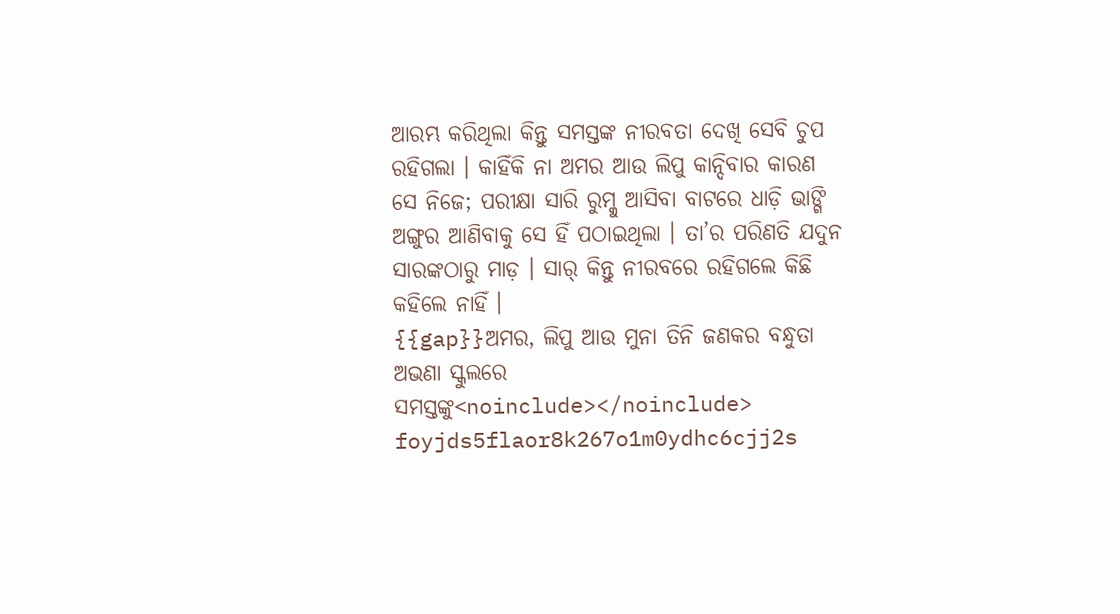ଆରମ୍ଭ କରିଥିଲା କିନ୍ତୁ ସମସ୍ତଙ୍କ ନୀରବତା ଦେଖି ସେବି ଚୁପ ରହିଗଲା । କାହିଁକି ନା ଅମର ଆଉ ଲିପୁ କାନ୍ଦିବାର କାରଣ ସେ ନିଜେ; ପରୀକ୍ଷା ସାରି ରୁମ୍କୁ ଆସିବା ବାଟରେ ଧାଡ଼ି ଭାଙ୍ଗି ଅଙ୍ଗୁର ଆଣିବାକୁ ସେ ହିଁ ପଠାଇଥିଲା । ତା’ର ପରିଣତି ଯଦୁନ ସାରଙ୍କଠାରୁ ମାଡ଼ । ସାର୍ କିନ୍ତୁ ନୀରବରେ ରହିଗଲେ କିଛି କହିଲେ ନାହିଁ ।
{{gap}}ଅମର, ଲିପୁ ଆଉ ମୁନା ତିନି ଜଣକର ବନ୍ଧୁତା ଅଭଣା ସ୍କୁଲରେ ସମସ୍ତଙ୍କୁ<noinclude></noinclude>
foyjds5flaor8k267o1m0ydhc6cjj2s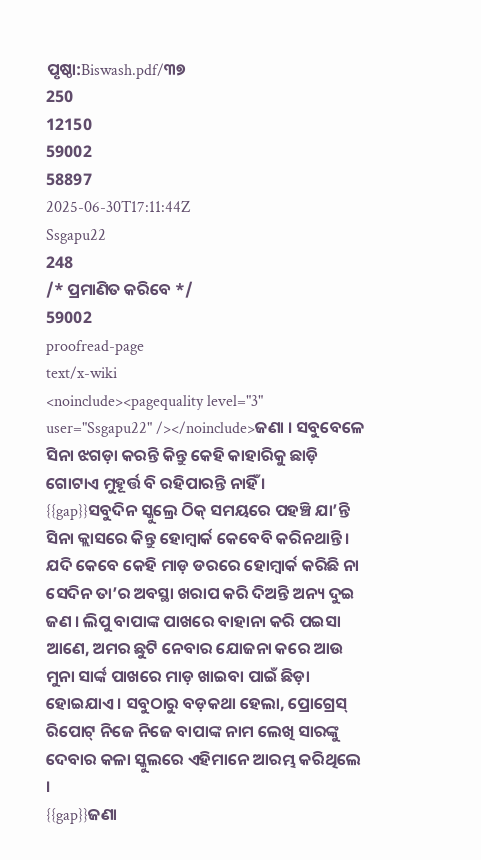ପୃଷ୍ଠା:Biswash.pdf/୩୭
250
12150
59002
58897
2025-06-30T17:11:44Z
Ssgapu22
248
/* ପ୍ରମାଣିତ କରିବେ */
59002
proofread-page
text/x-wiki
<noinclude><pagequality level="3" user="Ssgapu22" /></noinclude>ଜଣା । ସବୁବେଳେ ସିନା ଝଗଡ଼ା କରନ୍ତି କିନ୍ତୁ କେହି କାହାରିକୁ ଛାଡ଼ି ଗୋଟାଏ ମୁହୂର୍ତ୍ତ ବି ରହିପାରନ୍ତି ନାହିଁ ।
{{gap}}ସବୁଦିନ ସ୍କୁଲ୍ରେ ଠିକ୍ ସମୟରେ ପହଞ୍ଚି ଯା’ନ୍ତି ସିନା କ୍ଲାସରେ କିନ୍ତୁ ହୋମ୍ୱାର୍କ କେବେବି କରିନଥାନ୍ତି । ଯଦି କେବେ କେହି ମାଡ଼ ଡରରେ ହୋମ୍ୱାର୍କ କରିଛି ନା ସେଦିନ ତା’ର ଅବସ୍ଥା ଖରାପ କରି ଦିଅନ୍ତି ଅନ୍ୟ ଦୁଇ ଜଣ । ଲିପୁ ବାପାଙ୍କ ପାଖରେ ବାହାନା କରି ପଇସା ଆଣେ, ଅମର ଛୁଟି ନେବାର ଯୋଜନା କରେ ଆଉ ମୁନା ସାର୍ଙ୍କ ପାଖରେ ମାଡ଼ ଖାଇବା ପାଇଁ ଛିଡ଼ା ହୋଇଯାଏ । ସବୁଠାରୁ ବଡ଼କଥା ହେଲା, ପ୍ରୋଗ୍ରେସ୍ ରିପୋଟ୍ ନିଜେ ନିଜେ ବାପାଙ୍କ ନାମ ଲେଖି ସାରଙ୍କୁ ଦେବାର କଳା ସ୍କୁଲରେ ଏହିମାନେ ଆରମ୍ଭ କରିଥିଲେ ।
{{gap}}ଜଣା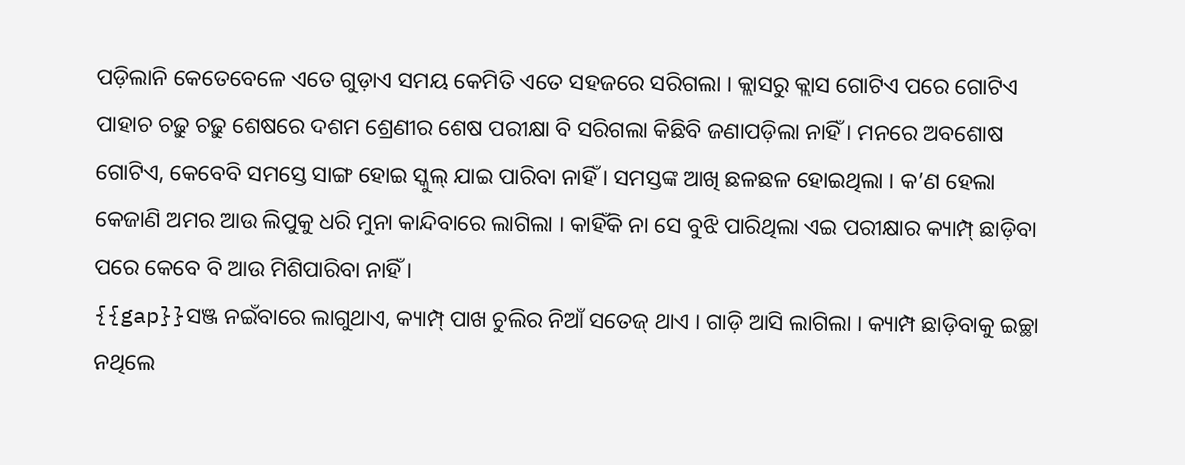ପଡ଼ିଲାନି କେତେବେଳେ ଏତେ ଗୁଡ଼ାଏ ସମୟ କେମିତି ଏତେ ସହଜରେ ସରିଗଲା । କ୍ଲାସରୁ କ୍ଲାସ ଗୋଟିଏ ପରେ ଗୋଟିଏ ପାହାଚ ଚଢ଼ୁ ଚଢ଼ୁ ଶେଷରେ ଦଶମ ଶ୍ରେଣୀର ଶେଷ ପରୀକ୍ଷା ବି ସରିଗଲା କିଛିବି ଜଣାପଡ଼ିଲା ନାହିଁ । ମନରେ ଅବଶୋଷ ଗୋଟିଏ, କେବେବି ସମସ୍ତେ ସାଙ୍ଗ ହୋଇ ସ୍କୁଲ୍ ଯାଇ ପାରିବା ନାହିଁ । ସମସ୍ତଙ୍କ ଆଖି ଛଳଛଳ ହୋଇଥିଲା । କ’ଣ ହେଲା କେଜାଣି ଅମର ଆଉ ଲିପୁକୁ ଧରି ମୁନା କାନ୍ଦିବାରେ ଲାଗିଲା । କାହିଁକି ନା ସେ ବୁଝି ପାରିଥିଲା ଏଇ ପରୀକ୍ଷାର କ୍ୟାମ୍ପ୍ ଛାଡ଼ିବା ପରେ କେବେ ବି ଆଉ ମିଶିପାରିବା ନାହିଁ ।
{{gap}}ସଞ୍ଜ ନଇଁବାରେ ଲାଗୁଥାଏ, କ୍ୟାମ୍ପ୍ ପାଖ ଚୁଲିର ନିଆଁ ସତେଜ୍ ଥାଏ । ଗାଡ଼ି ଆସି ଲାଗିଲା । କ୍ୟାମ୍ପ ଛାଡ଼ିବାକୁ ଇଚ୍ଛା ନଥିଲେ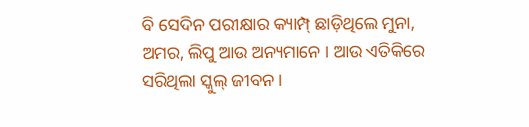ବି ସେଦିନ ପରୀକ୍ଷାର କ୍ୟାମ୍ପ୍ ଛାଡ଼ିଥିଲେ ମୁନା, ଅମର, ଲିପୁ ଆଉ ଅନ୍ୟମାନେ । ଆଉ ଏତିକିରେ ସରିଥିଲା ସ୍କୁଲ୍ ଜୀବନ ।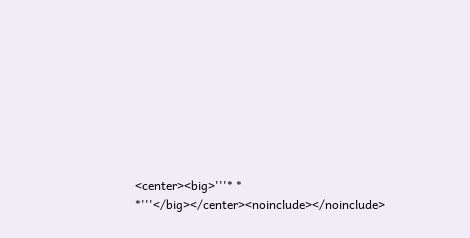<center><big>'''* * *'''</big></center><noinclude></noinclude>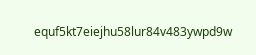equf5kt7eiejhu58lur84v483ywpd9w